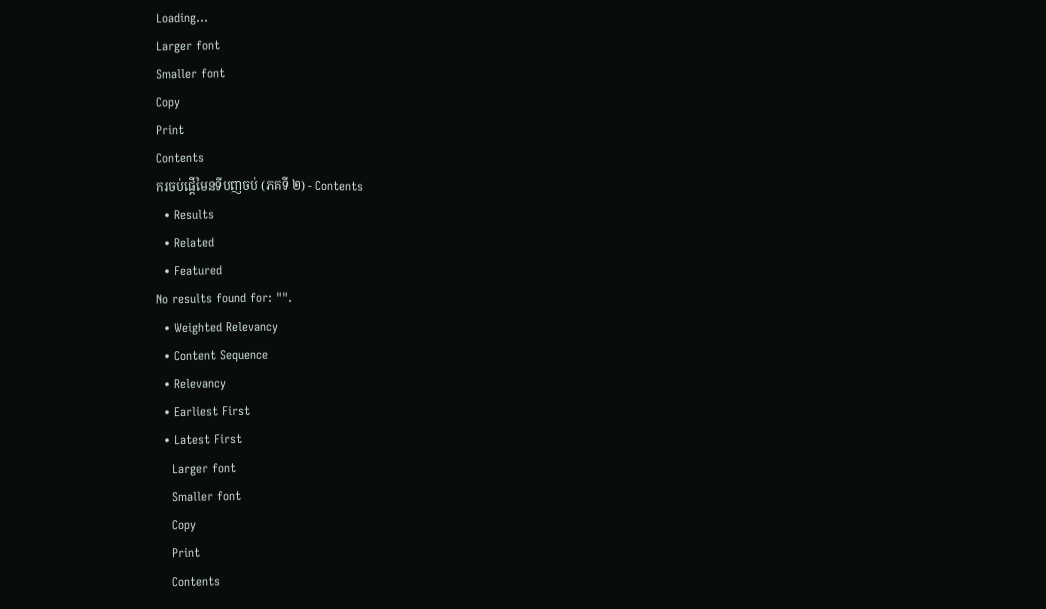Loading...
Larger font
Smaller font
Copy
Print
Contents
ករចប់ផ្តើមៃនទីបញចប់ (ភគទី ២) - Contents
  • Results
  • Related
  • Featured
No results found for: "".
  • Weighted Relevancy
  • Content Sequence
  • Relevancy
  • Earliest First
  • Latest First
    Larger font
    Smaller font
    Copy
    Print
    Contents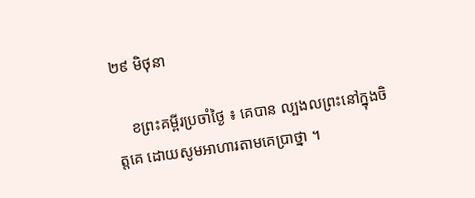២៩ មិថុនា

    ខព្រះគម្ពីរប្រចាំថ្ងៃ ៖ គេបាន ល្បងលព្រះនៅក្នុងចិត្តគេ ដោយសូមអាហារតាមគេប្រាថ្នា ។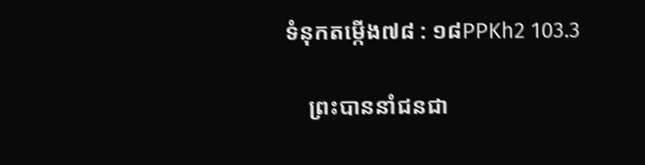ទំនុកតម្កើង៧៨ : ១៨PPKh2 103.3

    ព្រះបាននាំជនជា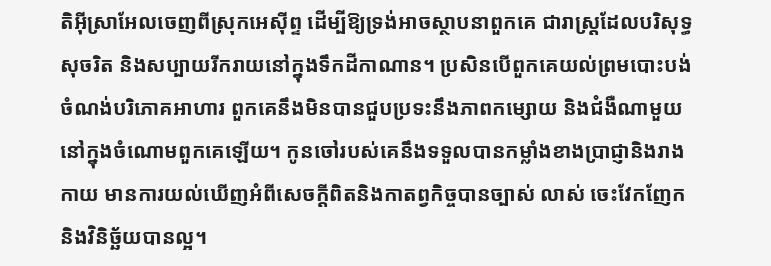តិអ៊ីស្រាអែលចេញពីស្រុកអេស៊ីព្ទ ដើម្បីឱ្យទ្រង់អាចស្ថាបនាពួកគេ ជារាស្រ្តដែលបរិសុទ្ធ សុចរិត និងសប្បាយរីករាយនៅក្នុងទឹកដីកាណាន។ ប្រសិនបើពួកគេយល់ព្រមបោះបង់ចំណង់បរិភោគអាហារ ពួកគេនឹងមិនបានជួបប្រទះនឹងភាពកម្សោយ និងជំងឺណាមួយនៅក្នុងចំណោមពួកគេឡើយ។ កូនចៅរបស់គេនឹងទទួលបានកម្លាំងខាងប្រាជ្ញានិងរាងកាយ មានការយល់ឃើញអំពីសេចក្ដីពិតនិងកាតព្វកិច្ចបានច្បាស់ លាស់ ចេះវែកញែកនិងវិនិច្ឆ័យបានល្អ។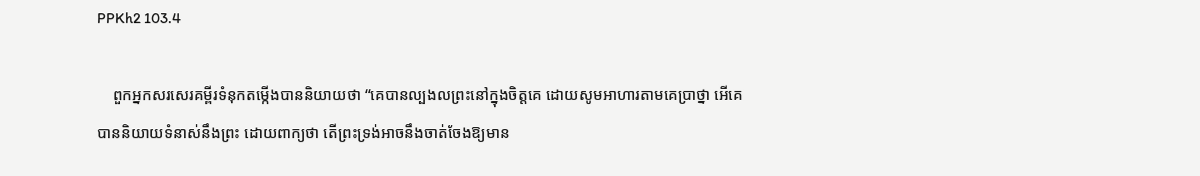PPKh2 103.4

    ពួកអ្នកសរសេរគម្ពីរទំនុកតម្កើងបាននិយាយថា “គេបានល្បងលព្រះនៅក្នុងចិត្តគេ ដោយសូមអាហារតាមគេប្រាថ្នា អើគេបាននិយាយទំនាស់នឹងព្រះ ដោយពាក្យថា តើព្រះទ្រង់អាចនឹងចាត់ចែងឱ្យមាន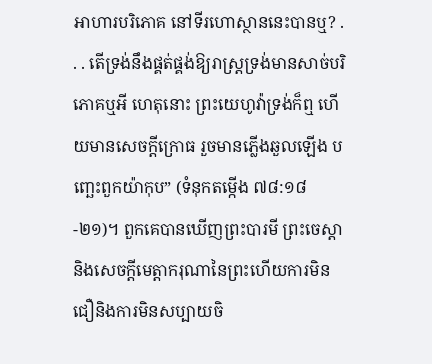អាហារបរិភោគ នៅទីរហោស្ថាននេះបានឬ? . . . តើទ្រង់នឹងផ្គត់ផ្គង់ឱ្យរាស្ត្រទ្រង់មានសាច់បរិភោគឬអី ហេតុនោះ ព្រះយេហូវ៉ាទ្រង់ក៏ឮ ហើយមានសេចក្តីក្រោធ រួចមានភ្លើងឆួលឡើង បញ្ឆេះពួកយ៉ាកុប” (ទំនុកតម្កើង ៧៨:១៨-២១)។ ពួកគេបានឃើញព្រះបារមី ព្រះចេស្តា និងសេចក្ដីមេត្ដាករុណានៃព្រះហើយការមិនជឿនិងការមិនសប្បាយចិ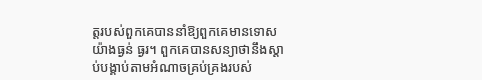ត្តរបស់ពួកគេបាននាំឱ្យពួកគេមានទោសយ៉ាងធ្ងន់ ធ្ងរ។ ពួកគេបានសន្យាថានឹងស្ដាប់បង្គាប់តាមអំណាចគ្រប់គ្រងរបស់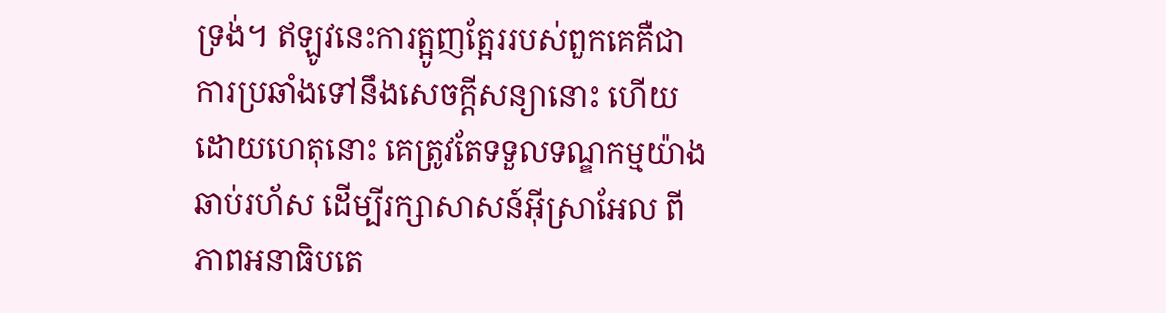ទ្រង់។ ឥឡូវនេះការត្អូញត្អែររបស់ពួកគេគឺជាការប្រឆាំងទៅនឹងសេចក្តីសន្យានោះ ហើយដោយហេតុនោះ គេត្រូវតែទទួលទណ្ឌកម្មយ៉ាងឆាប់រហ័ស ដើម្បីរក្សាសាសន៍អ៊ីស្រាអែល ពីភាពអនាធិបតេ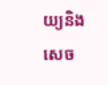យ្យនិងសេច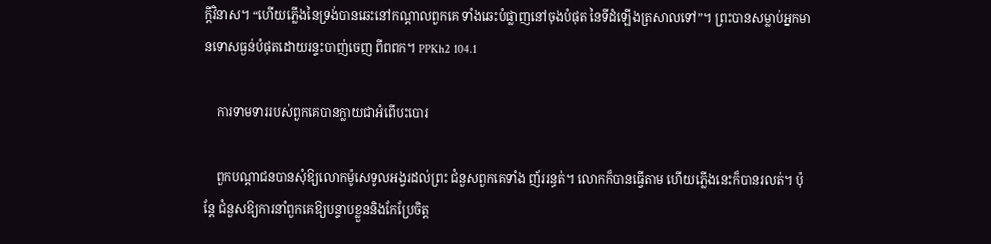ក្តីវិនាស។ “ហើយភ្លើងនៃទ្រង់បានឆេះនៅកណ្តាលពួកគេ ទាំងឆេះបំផ្លាញនៅចុងបំផុត នៃទីដំឡើងត្រសាលទៅ”។ ព្រះបានសម្លាប់អ្នកមានទោសធ្ងន់បំផុតដោយរន្ទះបាញ់ចេញ ពីពពក។ PPKh2 104.1

    ការទាមទាររបស់ពួកគេបានក្លាយជាអំពើបះបោរ

    ពួកបណ្តាជនបានសុំឱ្យលោកម៉ូសេទូលអង្វរដល់ព្រះ ជំនួសពួកគេទាំង ញ័ររន្ធត់។ លោកក៏បានធ្វើតាម ហើយភ្លើងនេះក៏បានរលត់។ ប៉ុន្តែ ជំនួសឱ្យការនាំពួកគេឱ្យបន្ទាបខ្លួននិងកែប្រែចិត្ត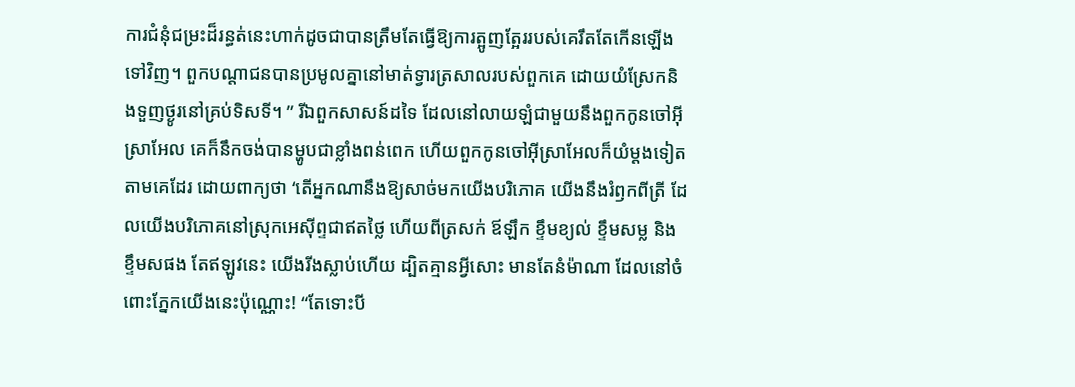ការជំនុំជម្រះដ៏រន្ធត់នេះហាក់ដូចជាបានត្រឹមតែធ្វើឱ្យការត្អូញត្អែររបស់គេរឹតតែកើនឡើងទៅវិញ។ ពួកបណ្តាជនបានប្រមូលគ្នានៅមាត់ទ្វារត្រសាលរបស់ពួកគេ ដោយយំស្រែកនិងទួញថ្ងូរនៅគ្រប់ទិសទី។ ” រីឯពួកសាសន៍ដទៃ ដែលនៅលាយឡំជាមួយនឹងពួកកូនចៅអ៊ីស្រាអែល គេក៏នឹកចង់បានម្ហូបជាខ្លាំងពន់ពេក ហើយពួកកូនចៅអ៊ីស្រាអែលក៏យំម្តងទៀតតាមគេដែរ ដោយពាក្យថា ‘តើអ្នកណានឹងឱ្យសាច់មកយើងបរិភោគ យើងនឹងរំឭកពីត្រី ដែលយើងបរិភោគនៅស្រុកអេស៊ីព្ទជាឥតថ្លៃ ហើយពីត្រសក់ ឪឡឹក ខ្ទឹមខ្យល់ ខ្ទឹមសម្ល និងខ្ទឹមសផង តែឥឡូវនេះ យើងរីងស្លាប់ហើយ ដ្បិតគ្មានអ្វីសោះ មានតែនំម៉ាណា ដែលនៅចំពោះភ្នែកយើងនេះប៉ុណ្ណោះ! “តែទោះបី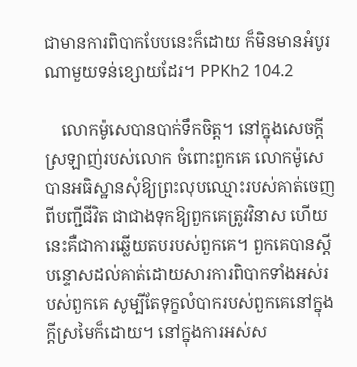ជាមានការពិបាកបែបនេះក៏ដោយ ក៏មិនមានអំបូរណាមួយទន់ខ្សោយដែរ។ PPKh2 104.2

    លោកម៉ូសេបានបាក់ទឹកចិត្ត។ នៅក្នុងសេចក្តីស្រឡាញ់របស់លោក ចំពោះពួកគេ លោកម៉ូសេបានអធិស្ឋានសុំឱ្យព្រះលុបឈ្មោះរបស់គាត់ចេញពីបញ្ជីជីវិត ជាជាងទុកឱ្យពួកគេត្រូវវិនាស ហើយនេះគឺជាការឆ្លើយតបរបស់ពួកគេ។ ពួកគេបានស្តីបន្ទោសដល់គាត់ដោយសារការពិបាកទាំងអស់របស់ពួកគេ សូម្បីតែទុក្ខលំបាករបស់ពួកគេនៅក្នុងក្តីស្រមៃក៏ដោយ។ នៅក្នុងការអស់ស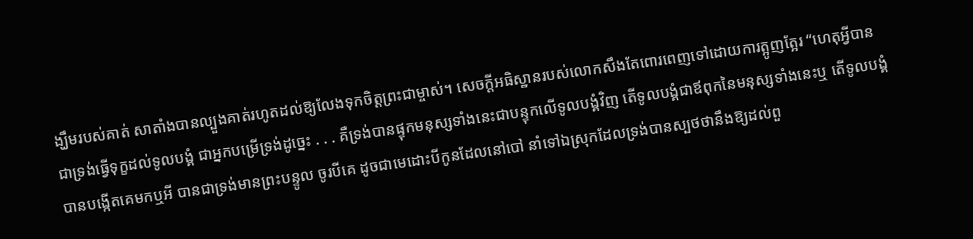ង្ឃឹមរបស់គាត់ សាតាំងបានល្បួងគាត់រហូតដល់ឱ្យលែងទុកចិត្ដព្រះជាម្ចាស់។ សេចក្តីអធិស្ឋានរបស់លោកសឹងតែពោរពេញទៅដោយការត្អូញត្អែរ “ហេតុអ្វីបានជាទ្រង់ធ្វើទុក្ខដល់ទូលបង្គំ ជាអ្នកបម្រើទ្រង់ដូច្នេះ . . . គឺទ្រង់បានផ្ទុកមនុស្សទាំងនេះជាបន្ទុកលើទូលបង្គំវិញ តើទូលបង្គំជាឪពុកនៃមនុស្សទាំងនេះឬ តើទូលបង្គំបានបង្កើតគេមកឬអី បានជាទ្រង់មានព្រះបន្ទូល ចូរបីគេ ដូចជាមេដោះបីកូនដែលនៅបៅ នាំទៅឯស្រុកដែលទ្រង់បានស្បថថានឹងឱ្យដល់ពួ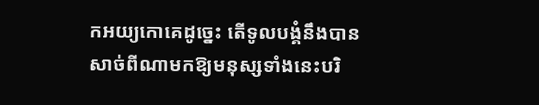កអយ្យកោគេដូច្នេះ តើទូលបង្គំនឹងបានសាច់ពីណាមកឱ្យមនុស្សទាំងនេះបរិ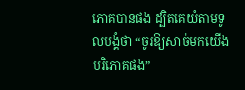ភោគបានផង ដ្បិតគេយំតាមទូលបង្គំថា “ចូរឱ្យសាច់មកយើងបរិភោគផង”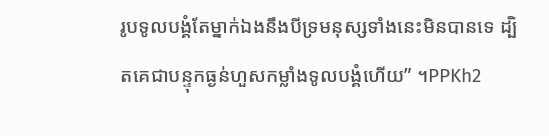រូបទូលបង្គំតែម្នាក់ឯងនឹងបីទ្រមនុស្សទាំងនេះមិនបានទេ ដ្បិតគេជាបន្ទុកធ្ងន់ហួសកម្លាំងទូលបង្គំហើយ” ។PPKh2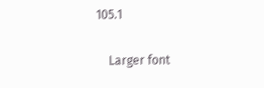105.1

    Larger font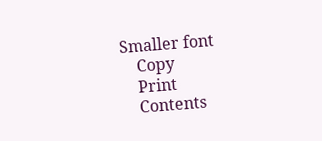Smaller font
    Copy
    Print
    Contents